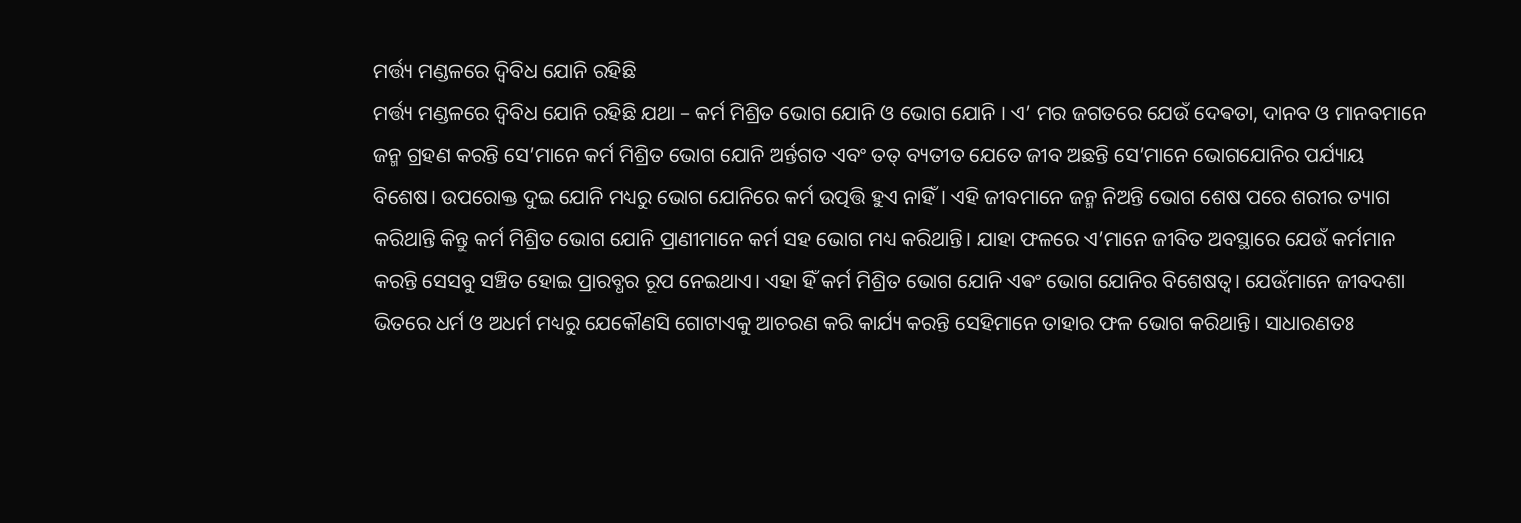ମର୍ତ୍ତ୍ୟ ମଣ୍ଡଳରେ ଦ୍ଵିବିଧ ଯୋନି ରହିଛି
ମର୍ତ୍ତ୍ୟ ମଣ୍ଡଳରେ ଦ୍ଵିବିଧ ଯୋନି ରହିଛି ଯଥା – କର୍ମ ମିଶ୍ରିତ ଭୋଗ ଯୋନି ଓ ଭୋଗ ଯୋନି । ଏ’ ମର ଜଗତରେ ଯେଉଁ ଦେଵତା, ଦାନବ ଓ ମାନବମାନେ ଜନ୍ମ ଗ୍ରହଣ କରନ୍ତି ସେ’ମାନେ କର୍ମ ମିଶ୍ରିତ ଭୋଗ ଯୋନି ଅର୍ନ୍ତଗତ ଏବଂ ତତ୍ ବ୍ୟତୀତ ଯେତେ ଜୀବ ଅଛନ୍ତି ସେ’ମାନେ ଭୋଗଯୋନିର ପର୍ଯ୍ୟାୟ ବିଶେଷ। ଉପରୋକ୍ତ ଦୁଇ ଯୋନି ମଧ୍ୟରୁ ଭୋଗ ଯୋନିରେ କର୍ମ ଉତ୍ପତ୍ତି ହୁଏ ନାହିଁ। ଏହି ଜୀବମାନେ ଜନ୍ମ ନିଅନ୍ତି ଭୋଗ ଶେଷ ପରେ ଶରୀର ତ୍ୟାଗ କରିଥାନ୍ତି କିନ୍ତୁ କର୍ମ ମିଶ୍ରିତ ଭୋଗ ଯୋନି ପ୍ରାଣୀମାନେ କର୍ମ ସହ ଭୋଗ ମଧ୍ୟ କରିଥାନ୍ତି। ଯାହା ଫଳରେ ଏ’ମାନେ ଜୀବିତ ଅବସ୍ଥାରେ ଯେଉଁ କର୍ମମାନ କରନ୍ତି ସେସବୁ ସଞ୍ଚିତ ହୋଇ ପ୍ରାରବ୍ଧର ରୂପ ନେଇଥାଏ। ଏହା ହିଁ କର୍ମ ମିଶ୍ରିତ ଭୋଗ ଯୋନି ଏଵଂ ଭୋଗ ଯୋନିର ବିଶେଷତ୍ଵ। ଯେଉଁମାନେ ଜୀବଦଶା ଭିତରେ ଧର୍ମ ଓ ଅଧର୍ମ ମଧ୍ୟରୁ ଯେକୌଣସି ଗୋଟାଏକୁ ଆଚରଣ କରି କାର୍ଯ୍ୟ କରନ୍ତି ସେହିମାନେ ତାହାର ଫଳ ଭୋଗ କରିଥାନ୍ତି। ସାଧାରଣତଃ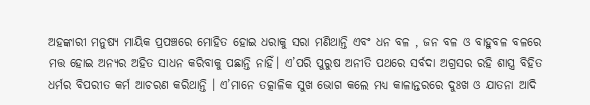ଅହଙ୍କାରୀ ମନୁଷ୍ୟ ମାୟିକ ପ୍ରପଞ୍ଚରେ ମୋହିତ ହୋଇ ଧରାକୁ ସରା ମଣିଥାନ୍ତି ଏବଂ ଧନ ବଳ , ଜନ ବଳ ଓ ବାହୁବଳ ବଳରେ ମତ୍ତ ହୋଇ ଅନ୍ୟର ଅହିତ ସାଧନ କରିବାକୁ ପଛାନ୍ତି ନାହିଁ। ଏ’ପରି ପୁରୁଷ ଅନୀତି ପଥରେ ସର୍ବଦା ଅଗ୍ରସର ରହି ଶାସ୍ତ୍ର ବିହିତ ଧର୍ମର ବିପରୀତ କର୍ମ ଆଚରଣ କରିଥାନ୍ତି । ଏ’ମାନେ ତତ୍କାଳିକ ସୁଖ ଭୋଗ କଲେ ମଧ୍ୟ କାଳାନ୍ତରରେ ଦୁଃଖ ଓ ଯାତନା ଆଦି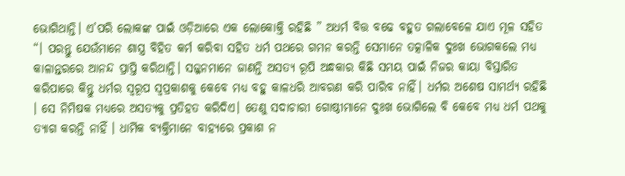ଭୋଗିଥାନ୍ତି। ଏ’ପରି ଲୋକଙ୍କ ପାଇଁ ଓଡ଼ିଆରେ ଏକ ଲୋକୋକ୍ତି ରହିଛି ” ଅଧର୍ମ ବିତ୍ତ ବଢେ ବହୁତ ଗଲାବେଳେ ଯାଏ ମୂଳ ସହିତ “। ପରନ୍ତୁ ଯେଉଁମାନେ ଶାସ୍ତ୍ର ବିହିତ କର୍ମ କରିବା ସହିତ ଧର୍ମ ପଥରେ ଗମନ କରନ୍ତି ସେମାନେ ତତ୍କାଳିକ ଦୁଃଖ ଭୋଗକଲେ ମଧ୍ୟ କାଳାନ୍ତରରେ ଆନନ୍ଦ ପ୍ରାପ୍ତି କରିଥାନ୍ତି। ସଜ୍ଜନମାନେ ଜାଣନ୍ତି ଅସତ୍ୟ ରୂପି ଅନ୍ଧକାର କିଛି ସମୟ ପାଇଁ ନିଜର କାୟା ବିସ୍ତାରିତ କରିପାରେ କିନ୍ତୁ ଧର୍ମର ସ୍ବରୂପ ସ୍ଵପ୍ରକାଶକୁ କେବେ ମଧ୍ୟ ବହୁ କାଳଧରି ଆବରଣ କରି ପାରିବ ନାହିଁ। ଧର୍ମର ଅଶେଷ ସାମର୍ଥ୍ୟ ରହିଛି । ସେ ନିମିଷକ ମଧ୍ୟରେ ଅସତ୍ୟକୁ ପ୍ରତିହତ କରିଦିଏ। ତେଣୁ ସଦାଚାରୀ ଗୋଷ୍ଠୀମାନେ ଦୁଃଖ ଭୋଗିଲେ ବି କେବେ ମଧ୍ୟ ଧର୍ମ ପଥକୁ ତ୍ୟାଗ କରନ୍ତି ନାହିଁ । ଧାର୍ମିକ ବ୍ୟକ୍ତିମାନେ ବାହ୍ୟରେ ପ୍ରକାଶ ନ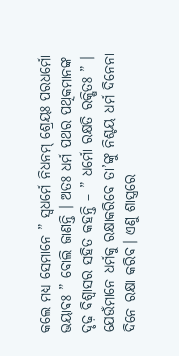କଲେ ମଧ୍ୟ ସେମାନେ ” ସ୍ୱଧର୍ମେ ନିଧନମ୍ ଶ୍ରେୟଃ ପରଧର୍ମୋ ଭୟାଵଃ ” ବୋଲି ଜାଣନ୍ତି । ଅତଃ ଧର୍ମ ପଥର ପଥିକମାନଙ୍କ ଦୃଢ଼ ବିଶ୍ଵାସର ସହିତ କହନ୍ତି – ” ଧର୍ମୋ ରକ୍ଷତି ରକ୍ଷିତଃ ” । ଯେଉଁମାନେ ଧର୍ମକୁ ରକ୍ଷାକରିବେ ତା’ଙ୍କୁ ନିଶ୍ଚୟ ଧର୍ମ ଦିନେନା ଦିନେ ରକ୍ଷା କରିବ। ଏଣୁ ଶାସ୍ତ୍ରରେ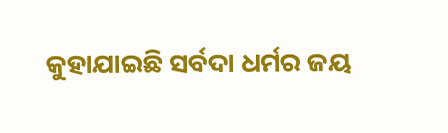କୁହାଯାଇଛି ସର୍ବଦା ଧର୍ମର ଜୟ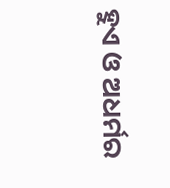ହୁଏ ଓ ଅଧର୍ମର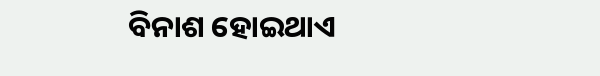ବିନାଶ ହୋଇଥାଏ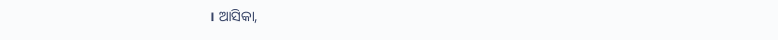। ଆସିକା,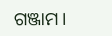ଗଞ୍ଜାମ।